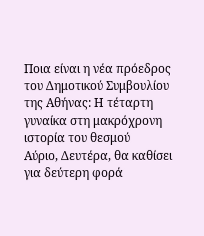Ποια είναι η νέα πρόεδρος του Δημοτικού Συμβουλίου της Αθήνας: Η τέταρτη γυναίκα στη μακρόχρονη ιστορία του θεσμού
Αύριο, Δευτέρα, θα καθίσει για δεύτερη φορά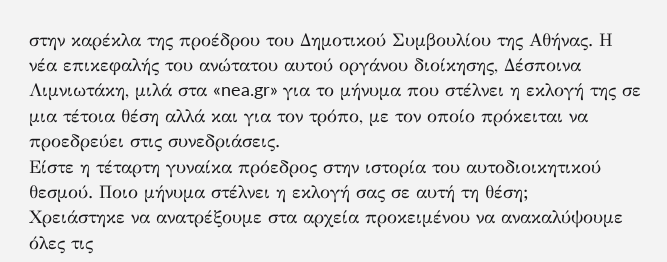στην καρέκλα της προέδρου του Δημοτικού Συμβουλίου της Αθήνας. Η νέα επικεφαλής του ανώτατου αυτού οργάνου διοίκησης, Δέσποινα Λιμνιωτάκη, μιλά στα «nea.gr» για το μήνυμα που στέλνει η εκλογή της σε μια τέτοια θέση αλλά και για τον τρόπο, με τον οποίο πρόκειται να προεδρεύει στις συνεδριάσεις.
Είστε η τέταρτη γυναίκα πρόεδρος στην ιστορία του αυτοδιοικητικού θεσμού. Ποιο μήνυμα στέλνει η εκλογή σας σε αυτή τη θέση;
Χρειάστηκε να ανατρέξουμε στα αρχεία προκειμένου να ανακαλύψουμε όλες τις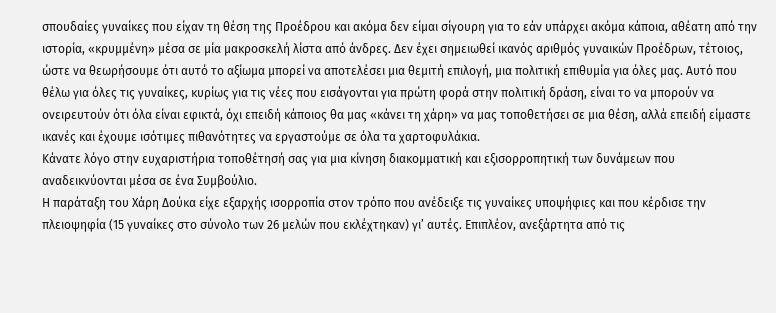σπουδαίες γυναίκες που είχαν τη θέση της Προέδρου και ακόμα δεν είμαι σίγουρη για το εάν υπάρχει ακόμα κάποια, αθέατη από την ιστορία, «κρυμμένη» μέσα σε μία μακροσκελή λίστα από άνδρες. Δεν έχει σημειωθεί ικανός αριθμός γυναικών Προέδρων, τέτοιος, ώστε να θεωρήσουμε ότι αυτό το αξίωμα μπορεί να αποτελέσει μια θεμιτή επιλογή, μια πολιτική επιθυμία για όλες μας. Αυτό που θέλω για όλες τις γυναίκες, κυρίως για τις νέες που εισάγονται για πρώτη φορά στην πολιτική δράση, είναι το να μπορούν να ονειρευτούν ότι όλα είναι εφικτά, όχι επειδή κάποιος θα μας «κάνει τη χάρη» να μας τοποθετήσει σε μια θέση, αλλά επειδή είμαστε ικανές και έχουμε ισότιμες πιθανότητες να εργαστούμε σε όλα τα χαρτοφυλάκια.
Κάνατε λόγο στην ευχαριστήρια τοποθέτησή σας για μια κίνηση διακομματική και εξισορροπητική των δυνάμεων που αναδεικνύονται μέσα σε ένα Συμβούλιο.
Η παράταξη του Χάρη Δούκα είχε εξαρχής ισορροπία στον τρόπο που ανέδειξε τις γυναίκες υποψήφιες και που κέρδισε την πλειοψηφία (15 γυναίκες στο σύνολο των 26 μελών που εκλέχτηκαν) γι’ αυτές. Επιπλέον, ανεξάρτητα από τις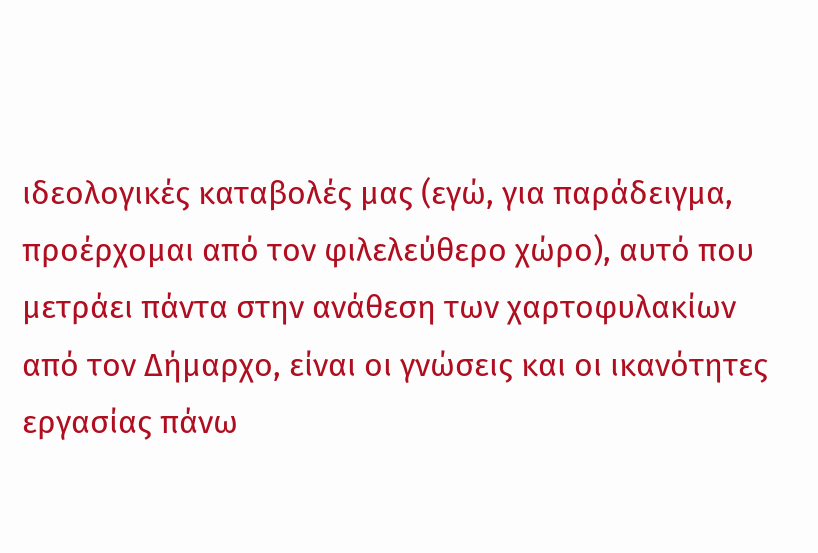ιδεολογικές καταβολές μας (εγώ, για παράδειγμα, προέρχομαι από τον φιλελεύθερο χώρο), αυτό που μετράει πάντα στην ανάθεση των χαρτοφυλακίων από τον Δήμαρχο, είναι οι γνώσεις και οι ικανότητες εργασίας πάνω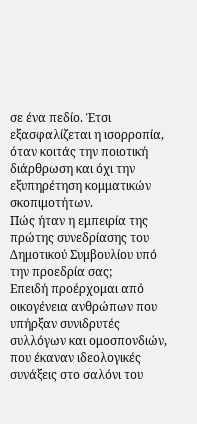σε ένα πεδίο. Έτσι εξασφαλίζεται η ισορροπία, όταν κοιτάς την ποιοτική διάρθρωση και όχι την εξυπηρέτηση κομματικών σκοπιμοτήτων.
Πώς ήταν η εμπειρία της πρώτης συνεδρίασης του Δημοτικού Συμβουλίου υπό την προεδρία σας;
Επειδή προέρχομαι από οικογένεια ανθρώπων που υπήρξαν συνιδρυτές συλλόγων και ομοσπονδιών, που έκαναν ιδεολογικές συνάξεις στο σαλόνι του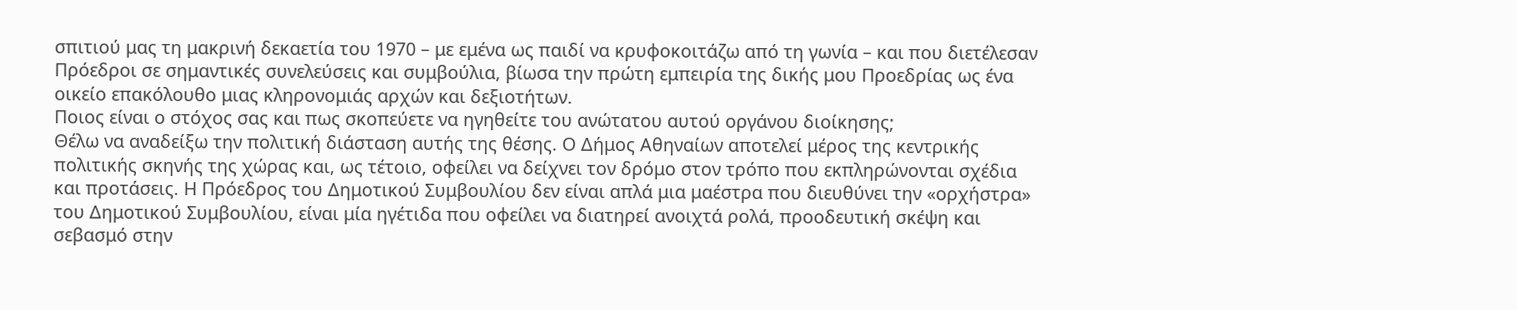σπιτιού μας τη μακρινή δεκαετία του 1970 – με εμένα ως παιδί να κρυφοκοιτάζω από τη γωνία – και που διετέλεσαν Πρόεδροι σε σημαντικές συνελεύσεις και συμβούλια, βίωσα την πρώτη εμπειρία της δικής μου Προεδρίας ως ένα οικείο επακόλουθο μιας κληρονομιάς αρχών και δεξιοτήτων.
Ποιος είναι ο στόχος σας και πως σκοπεύετε να ηγηθείτε του ανώτατου αυτού οργάνου διοίκησης;
Θέλω να αναδείξω την πολιτική διάσταση αυτής της θέσης. Ο Δήμος Αθηναίων αποτελεί μέρος της κεντρικής πολιτικής σκηνής της χώρας και, ως τέτοιο, οφείλει να δείχνει τον δρόμο στον τρόπο που εκπληρώνονται σχέδια και προτάσεις. Η Πρόεδρος του Δημοτικού Συμβουλίου δεν είναι απλά μια μαέστρα που διευθύνει την «ορχήστρα» του Δημοτικού Συμβουλίου, είναι μία ηγέτιδα που οφείλει να διατηρεί ανοιχτά ρολά, προοδευτική σκέψη και σεβασμό στην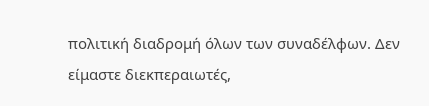πολιτική διαδρομή όλων των συναδέλφων. Δεν είμαστε διεκπεραιωτές,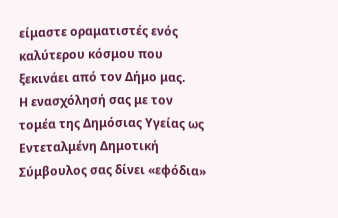είμαστε οραματιστές ενός καλύτερου κόσμου που ξεκινάει από τον Δήμο μας.
Η ενασχόλησή σας με τον τομέα της Δημόσιας Υγείας ως Εντεταλμένη Δημοτική Σύμβουλος σας δίνει «εφόδια»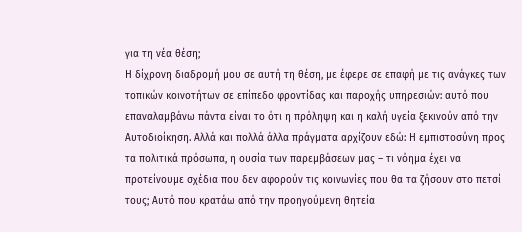για τη νέα θέση;
Η δίχρονη διαδρομή μου σε αυτή τη θέση, με έφερε σε επαφή με τις ανάγκες των τοπικών κοινοτήτων σε επίπεδο φροντίδας και παροχής υπηρεσιών: αυτό που επαναλαμβάνω πάντα είναι το ότι η πρόληψη και η καλή υγεία ξεκινούν από την Αυτοδιοίκηση. Αλλά και πολλά άλλα πράγματα αρχίζουν εδώ: Η εμπιστοσύνη προς τα πολιτικά πρόσωπα, η ουσία των παρεμβάσεων μας – τι νόημα έχει να προτείνουμε σχέδια που δεν αφορούν τις κοινωνίες που θα τα ζήσουν στο πετσί τους; Αυτό που κρατάω από την προηγούμενη θητεία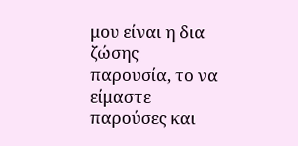μου είναι η δια ζώσης παρουσία, το να είμαστε παρούσες και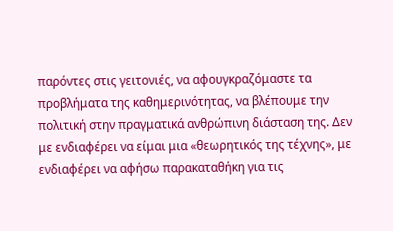παρόντες στις γειτονιές, να αφουγκραζόμαστε τα προβλήματα της καθημερινότητας, να βλέπουμε την πολιτική στην πραγματικά ανθρώπινη διάσταση της. Δεν με ενδιαφέρει να είμαι μια «θεωρητικός της τέχνης», με ενδιαφέρει να αφήσω παρακαταθήκη για τις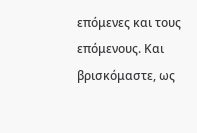επόμενες και τους επόμενους. Και βρισκόμαστε, ως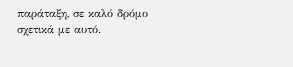παράταξη, σε καλό δρόμο σχετικά με αυτό.